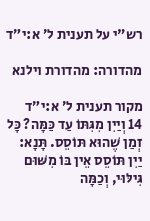רש"י על תענית ל׳ א:י״ד

מהדורה: מהדורת וילנא

מקור תענית ל׳ א:י״ד
14 וְיַיִן מִגִּתּוֹ עַד כַּמָּה? כׇּל זְמַן שֶׁהוּא תּוֹסֵס. תָּנָא: יַיִן תּוֹסֵס אֵין בּוֹ מִשּׁוּם גִּילּוּי, וְכַמָּה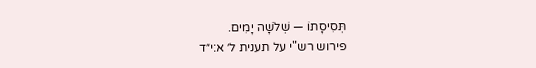תְּסִיסָתוֹ — שְׁלֹשָׁה יָמִים.
פירוש רש"י על תענית ל׳ א:י״ד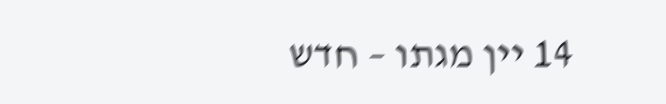14 יין מגתו – חדש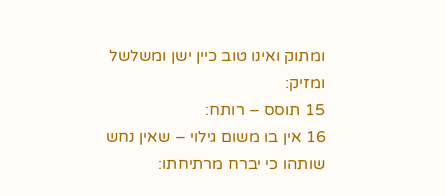ומתוק ואינו טוב כיין ישן ומשלשל ומזיק:
15 תוסס – רותח:
16 אין בו משום גילוי – שאין נחש שותהו כי יברח מרתיחתו: